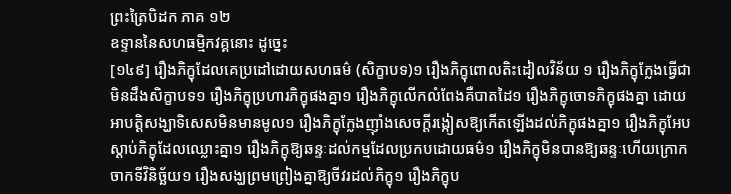ព្រះត្រៃបិដក ភាគ ១២
ឧទ្ទាននៃសហធម្មិកវគ្គនោះ ដូច្នេះ
[១៤៩] រឿងភិក្ខុដែលគេប្រដៅដោយសហធម៌ (សិក្ខាបទ)១ រឿងភិក្ខុពោលតិះដៀលវិន័យ ១ រឿងភិក្ខុក្លែងធ្វើជាមិនដឹងសិក្ខាបទ១ រឿងភិក្ខុប្រហារភិក្ខុផងគ្នា១ រឿងភិក្ខុលើកលំពែងគឺបាតដៃ១ រឿងភិក្ខុចោទភិក្ខុផងគ្នា ដោយអាបត្ដិសង្ឃាទិសេសមិនមានមូល១ រឿងភិក្ខុក្លែងញ៉ាំងសេចក្ដីរង្កៀសឱ្យកើតឡើងដល់ភិក្ខុផងគ្នា១ រឿងភិក្ខុអែបស្ដាប់ភិក្ខុដែលឈ្លោះគ្នា១ រឿងភិក្ខុឱ្យឆន្ទៈដល់កម្មដែលប្រកបដោយធម៌១ រឿងភិក្ខុមិនបានឱ្យឆន្ទៈហើយក្រោកចាកទីវិនិច្ឆ័យ១ រឿងសង្ឃព្រមព្រៀងគ្នាឱ្យចីវរដល់ភិក្ខុ១ រឿងភិក្ខុប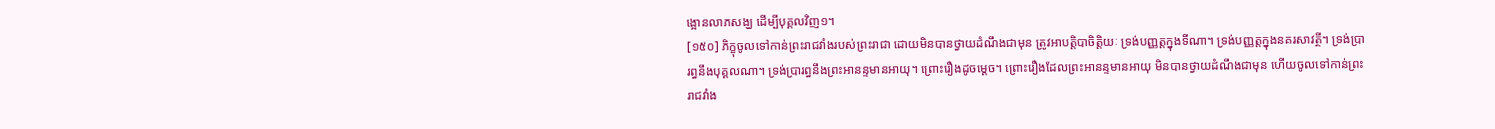ង្អោនលាភសង្ឃ ដើម្បីបុគ្គលវិញ១។
[១៥០] ភិក្ខុចូលទៅកាន់ព្រះរាជវាំងរបស់ព្រះរាជា ដោយមិនបានថ្វាយដំណឹងជាមុន ត្រូវអាបត្ដិបាចិត្ដិយៈ ទ្រង់បញ្ញត្ដក្នុងទីណា។ ទ្រង់បញ្ញត្ដក្នុងនគរសាវត្ថី។ ទ្រង់ប្រារព្ធនឹងបុគ្គលណា។ ទ្រង់ប្រារព្ធនឹងព្រះអានន្ទមានអាយុ។ ព្រោះរឿងដូចម្ដេច។ ព្រោះរឿងដែលព្រះអានន្ទមានអាយុ មិនបានថ្វាយដំណឹងជាមុន ហើយចូលទៅកាន់ព្រះរាជវាំង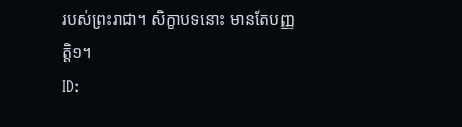របស់ព្រះរាជា។ សិក្ខាបទនោះ មានតែបញ្ញត្ដិ១។
ID: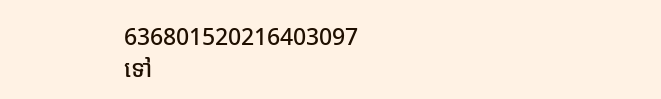636801520216403097
ទៅ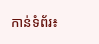កាន់ទំព័រ៖